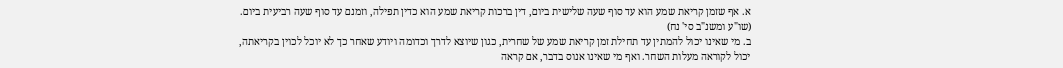א. אף שזמן קריאת שמע הוא עד סוף שעה שלישית ביום, דין ברכות קריאת שמע הוא כדין תפילה, וזמנם עד סוף שעה רביעית ביום. (שו"ע ומשנ"ב סי' נח)
ב. מי שאינו יכול להמתין עד תחילת זמן קריאת שמע של שחרית, כגון שיוצא לדרך וכדומה ויודע שאחר כך לא יוכל לכוין בקריאתה, יכול לקוראה מעלות השחר. ואף מי שאינו אנוס בדבר, אם קראה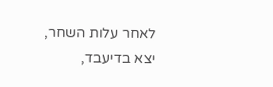לאחר עלות השחר, יצא בדיעבד,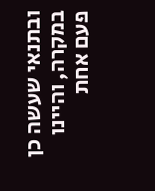ובתנאי שעשה כן במקרה, והיינו פעם אחת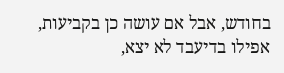בחודש, אבל אם עושה כן בקביעות, אפילו בדיעבד לא יצא,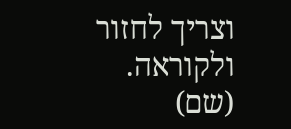וצריך לחזור ולקוראה. (שם)